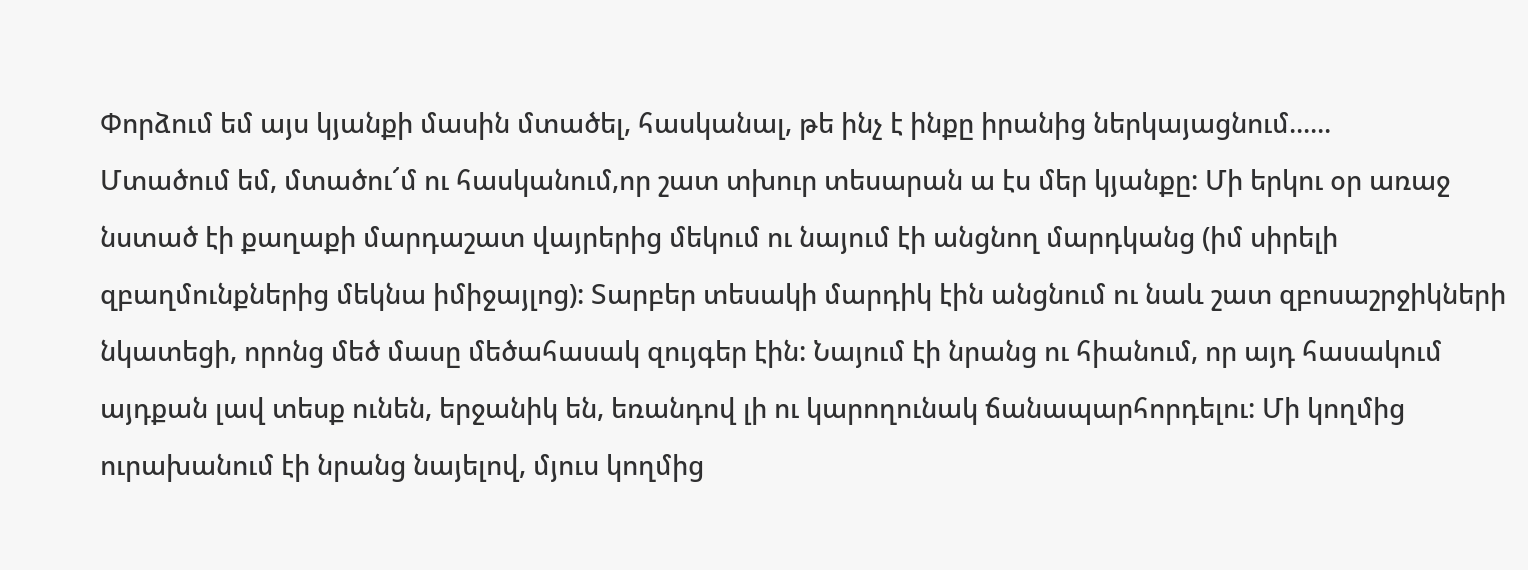Փորձում եմ այս կյանքի մասին մտածել, հասկանալ, թե ինչ է ինքը իրանից ներկայացնում......
Մտածում եմ, մտածու՜մ ու հասկանում,որ շատ տխուր տեսարան ա էս մեր կյանքը: Մի երկու օր առաջ նստած էի քաղաքի մարդաշատ վայրերից մեկում ու նայում էի անցնող մարդկանց (իմ սիրելի զբաղմունքներից մեկնա իմիջայլոց): Տարբեր տեսակի մարդիկ էին անցնում ու նաև շատ զբոսաշրջիկների նկատեցի, որոնց մեծ մասը մեծահասակ զույգեր էին: Նայում էի նրանց ու հիանում, որ այդ հասակում այդքան լավ տեսք ունեն, երջանիկ են, եռանդով լի ու կարողունակ ճանապարհորդելու: Մի կողմից ուրախանում էի նրանց նայելով, մյուս կողմից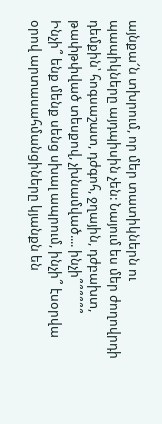այնքա՜ն տխրում, որ մեր տատիկներն ու պապիկները այդպիսին չեն: Նայում ես մեր ժողովրդի դեմքին՝ հոգսաշատ, դժգոհ, ջղային, դժբախտ, թափթփված տեսքով, չխնամված.... ինչի՞՞՞՞՞՞
Ինչի՞ ենք մենք սենց սխալ ապրում, ինչի՞ էսօրվա օրով արտասահմանցիները կյանքն են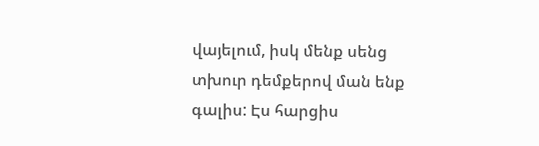վայելում, իսկ մենք սենց տխուր դեմքերով ման ենք գալիս: Էս հարցիս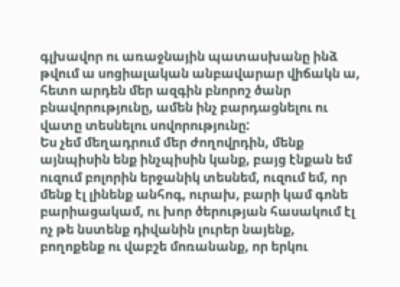գլխավոր ու առաջնային պատասխանը ինձ թվում ա սոցիալական անբավարար վիճակն ա, հետո արդեն մեր ազգին բնորոշ ծանր բնավորությունը, ամեն ինչ բարդացնելու ու վատը տեսնելու սովորությունը:
Ես չեմ մեղադրում մեր ժողովրդին, մենք այնպիսին ենք ինչպիսին կանք, բայց էնքան եմ ուզում բոլորին երջանիկ տեսնեմ, ուզում եմ, որ մենք էլ լինենք անհոգ, ուրախ, բարի կամ գոնե բարիացակամ, ու խոր ծերության հասակում էլ ոչ թե նստենք դիվանին լուրեր նայենք, բողոքենք ու վաբշե մոռանանք, որ երկու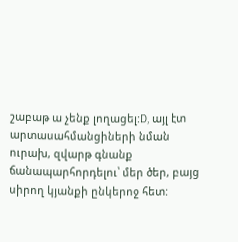շաբաթ ա չենք լողացել:D, այլ էտ արտասահմանցիների նման ուրախ, զվարթ գնանք ճանապարհորդելու՝ մեր ծեր, բայց սիրող կյանքի ընկերոջ հետ: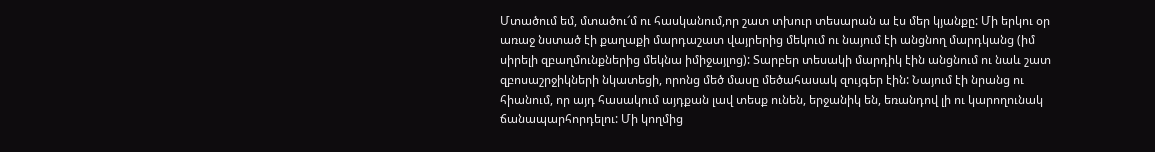Մտածում եմ, մտածու՜մ ու հասկանում,որ շատ տխուր տեսարան ա էս մեր կյանքը: Մի երկու օր առաջ նստած էի քաղաքի մարդաշատ վայրերից մեկում ու նայում էի անցնող մարդկանց (իմ սիրելի զբաղմունքներից մեկնա իմիջայլոց): Տարբեր տեսակի մարդիկ էին անցնում ու նաև շատ զբոսաշրջիկների նկատեցի, որոնց մեծ մասը մեծահասակ զույգեր էին: Նայում էի նրանց ու հիանում, որ այդ հասակում այդքան լավ տեսք ունեն, երջանիկ են, եռանդով լի ու կարողունակ ճանապարհորդելու: Մի կողմից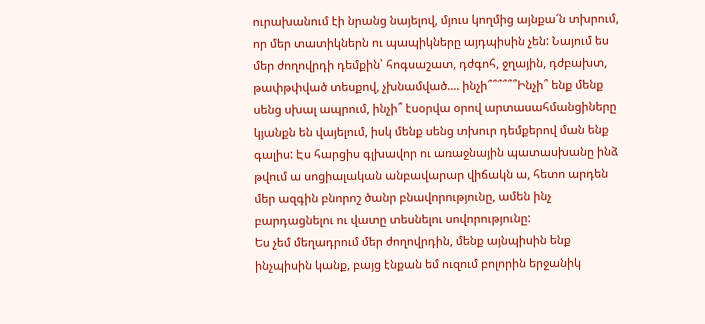ուրախանում էի նրանց նայելով, մյուս կողմից այնքա՜ն տխրում, որ մեր տատիկներն ու պապիկները այդպիսին չեն: Նայում ես մեր ժողովրդի դեմքին՝ հոգսաշատ, դժգոհ, ջղային, դժբախտ, թափթփված տեսքով, չխնամված.... ինչի՞՞՞՞՞՞Ինչի՞ ենք մենք սենց սխալ ապրում, ինչի՞ էսօրվա օրով արտասահմանցիները կյանքն են վայելում, իսկ մենք սենց տխուր դեմքերով ման ենք գալիս: Էս հարցիս գլխավոր ու առաջնային պատասխանը ինձ թվում ա սոցիալական անբավարար վիճակն ա, հետո արդեն մեր ազգին բնորոշ ծանր բնավորությունը, ամեն ինչ բարդացնելու ու վատը տեսնելու սովորությունը:
Ես չեմ մեղադրում մեր ժողովրդին, մենք այնպիսին ենք ինչպիսին կանք, բայց էնքան եմ ուզում բոլորին երջանիկ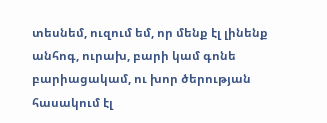տեսնեմ, ուզում եմ, որ մենք էլ լինենք անհոգ, ուրախ, բարի կամ գոնե բարիացակամ, ու խոր ծերության հասակում էլ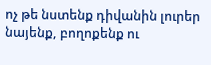ոչ թե նստենք դիվանին լուրեր նայենք, բողոքենք ու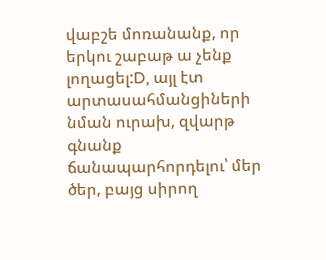վաբշե մոռանանք, որ երկու շաբաթ ա չենք լողացել:D, այլ էտ արտասահմանցիների նման ուրախ, զվարթ գնանք ճանապարհորդելու՝ մեր ծեր, բայց սիրող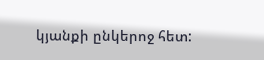կյանքի ընկերոջ հետ: